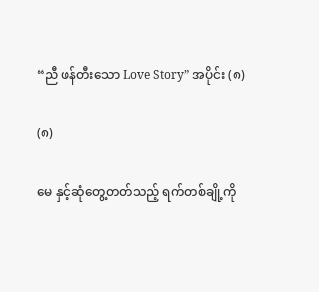“ညီ ဖန်တီးသော Love Story” အပိုင်း (၈)

(၈)

မေ နှင့်ဆုံတွေ့တတ်သည့် ရက်တစ်ချို့ကို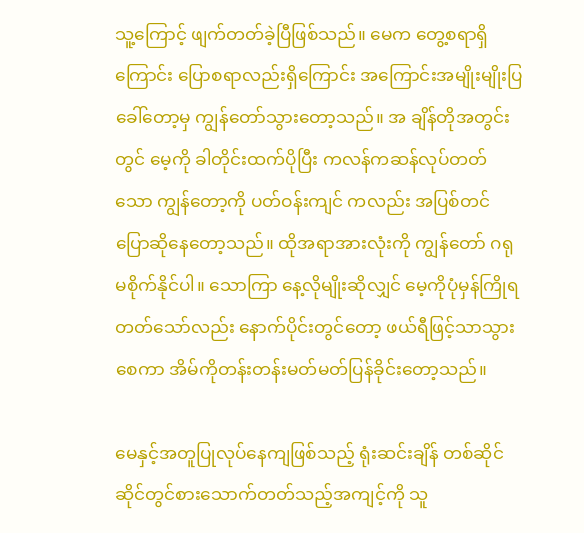သူ့ကြောင့် ဖျက်တတ်ခဲ့ပြီဖြစ်သည်။ မေက တွေ့စရာရှိ ကြောင်း ပြောစရာလည်းရှိကြောင်း အကြောင်းအမျိုးမျိုးပြခေါ်တော့မှ ကျွန်တော်သွားတော့သည်။ အ ချိန်တိုအတွင်းတွင် မေ့ကို ခါတိုင်းထက်ပိုပြီး ကလန်ကဆန်လုပ်တတ်သော ကျွန်တော့ကို ပတ်ဝန်းကျင် ကလည်း အပြစ်တင်ပြောဆိုနေတော့သည်။ ထိုအရာအားလုံးကို ကျွန်တော် ဂရုမစိုက်နိုင်ပါ။ သောကြာ နေ့လိုမျိုးဆိုလျှင် မေ့ကိုပုံမှန်ကြိုရတတ်သော်လည်း နောက်ပိုင်းတွင်တော့ ဖယ်ရီဖြင့်သာသွားစေကာ အိမ်ကိုတန်းတန်းမတ်မတ်ပြန်ခိုင်းတော့သည်။

မေနှင့်အတူပြုလုပ်နေကျဖြစ်သည့် ရုံးဆင်းချိန် တစ်ဆိုင်ဆိုင်တွင်စားသောက်တတ်သည့်အကျင့်ကို သူ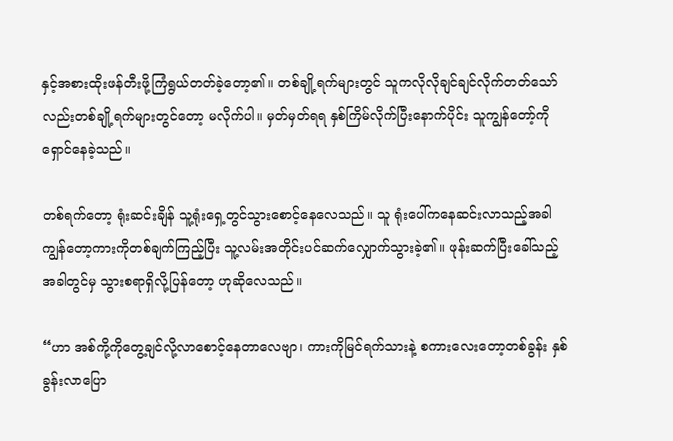နှင့်အစားထိုးဖန်တီးဖို့ကြံရွယ်တတ်ခဲ့တော့၏။ တစ်ချို့ရက်များတွင် သူကလိုလိုချင်ချင်လိုက်တတ်သော် လည်းတစ်ချို့ရက်များတွင်တော့ မလိုက်ပါ။ မှတ်မှတ်ရရ နှစ်ကြိမ်လိုက်ပြီးနောက်ပိုင်း သူကျွန်တော့်ကို ရှောင်နေခဲ့သည်။

တစ်ရက်တော့ ရုံးဆင်းချိန် သူ့ရုံးရှေ့တွင်သွားစောင့်နေလေသည်။ သူ ရုံးပေါ်ကနေဆင်းလာသည့်အခါ ကျွန်တော့ကားကိုတစ်ချက်ကြည့်ပြီး သူ့လမ်းအတိုင်းပင်ဆက်လျှောက်သွားခဲ့၏။ ဖုန်းဆက်ပြီးခေါ်သည့် အခါတွင်မှ သွားစရာရှိလို့ပြန်တော့ ဟုဆိုလေသည်။

“ဟာ အစ်ကို့ကိုတွေ့ချင်လို့လာစောင့်နေတာလေဗျာ၊ ကားကိုမြင်ရက်သားနဲ့ စကားလေးတော့တစ်ခွန်း နှစ်ခွန်းလာပြော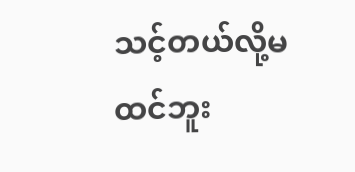သင့်တယ်လို့မထင်ဘူး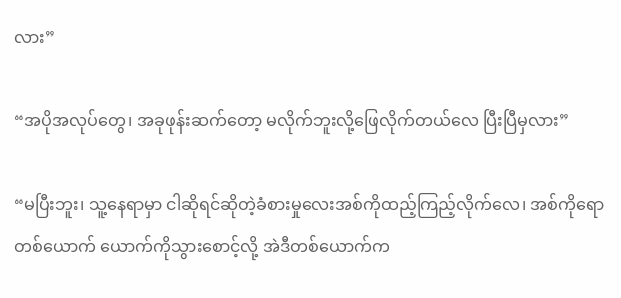လား”

“အပိုအလုပ်တွေ၊ အခုဖုန်းဆက်တော့ မလိုက်ဘူးလို့ဖြေလိုက်တယ်လေ ပြီးပြီမှလား”

“မပြီးဘူး၊ သူ့နေရာမှာ ငါဆိုရင်ဆိုတဲ့ခံစားမှုလေးအစ်ကိုထည့်ကြည့်လိုက်လေ၊ အစ်ကိုရော တစ်ယောက် ယောက်ကိုသွားစောင့်လို့ အဲဒီတစ်ယောက်က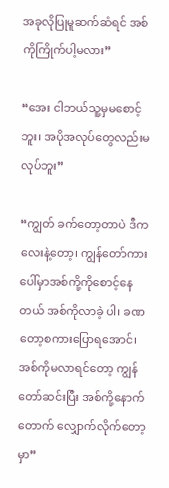အခုလိုပြုမူဆက်ဆံရင် အစ်ကိုကြိုက်ပါ့မလား”

“အေး ငါဘယ်သူ့မှမစောင့်ဘူး၊ အပိုအလုပ်တွေလည်းမလုပ်ဘူး”

“ကျွတ် ခက်တော့တာပဲ ဒီကလေးနဲ့တော့၊ ကျွန်တော်ကားပေါ်မှာအစ်ကို့ကိုစောင့်နေတယ် အစ်ကိုလာခဲ့ ပါ၊ ခဏတော့စကားပြောရအောင်၊ အစ်ကိုမလာရင်တော့ ကျွန်တော်ဆင်းပြီး အစ်ကို့နောက်တောက် လျှောက်လိုက်တော့မှာ”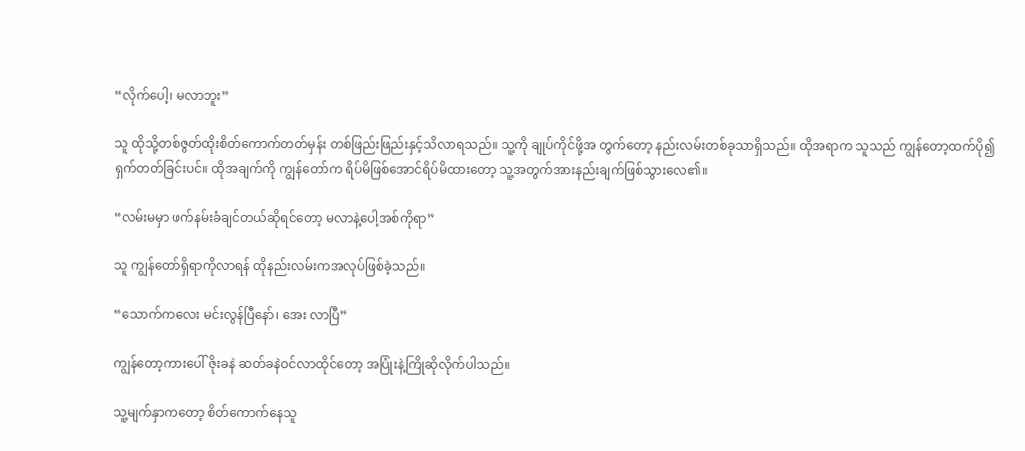“လိုက်ပေါ့၊ မလာဘူး”

သူ ထိုသို့တစ်ဇွတ်ထိုးစိတ်ကောက်တတ်မှန်း တစ်ဖြည်းဖြည်းနှင့်သိလာရသည်။ သူ့ကို ချုပ်ကိုင်ဖို့အ တွက်တော့ နည်းလမ်းတစ်ခုသာရှိသည်။ ထိုအရာက သူသည် ကျွန်တော့ထက်ပို၍ ရှက်တတ်ခြင်းပင်။ ထိုအချက်ကို ကျွန်တော်က ရိပ်မိဖြစ်အောင်ရိပ်မိထားတော့ သူ့အတွက်အားနည်းချက်ဖြစ်သွားလေ၏။

“လမ်းမမှာ ဖက်နမ်းခံချင်တယ်ဆိုရင်တော့ မလာနဲ့ပေါ့အစ်ကိုရာ”

သူ ကျွန်တော်ရှိရာကိုလာရန် ထိုနည်းလမ်းကအလုပ်ဖြစ်ခဲ့သည်။

“သောက်ကလေး မင်းလွန်ပြီနော်၊ အေး လာပြီ”

ကျွန်တော့ကားပေါ် ဇိုးခနဲ ဆတ်ခနဲဝင်လာထိုင်တော့ အပြုံးနဲ့ကြိုဆိုလိုက်ပါသည်။

သူ့မျက်နှာကတော့ စိတ်ကောက်နေသူ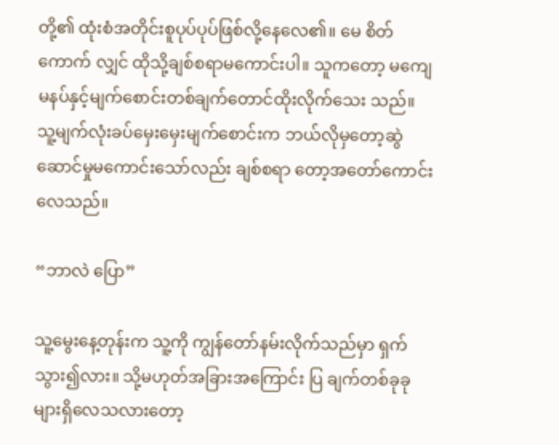တို့၏ ထုံးစံအတိုင်းစူပုပ်ပုပ်ဖြစ်လို့နေလေ၏။ မေ စိတ်ကောက် လျှင် ထိုသို့ချစ်စရာမကောင်းပါ။ သူကတော့ မကျေမနပ်နှင့်မျက်စောင်းတစ်ချက်တောင်ထိုးလိုက်သေး သည်။ သူ့မျက်လုံးခပ်မှေးမှေးမျက်စောင်းက ဘယ်လိုမှတော့ဆွဲဆောင်မှုမကောင်းသော်လည်း ချစ်စရာ တော့အတော်ကောင်းလေသည်။

“ဘာလဲ ပြော”

သူ့မွေးနေ့တုန်းက သူ့ကို ကျွန်တော်နမ်းလိုက်သည်မှာ ရှက်သွား၍လား။ သို့မဟုတ်အခြားအကြောင်း ပြ ချက်တစ်ခုခုများရှိလေသလားတော့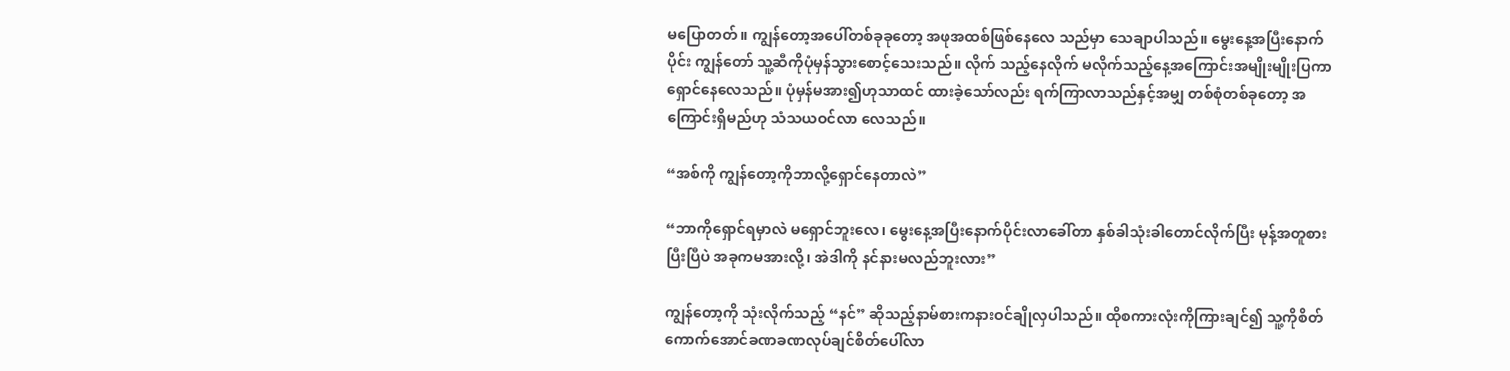မပြောတတ်။ ကျွန်တော့အပေါ်တစ်ခုခုတော့ အဖုအထစ်ဖြစ်နေလေ သည်မှာ သေချာပါသည်။ မွေးနေ့အပြီးနောက်ပိုင်း ကျွန်တော် သူ့ဆီကိုပုံမှန်သွားစောင့်သေးသည်။ လိုက် သည့်နေလိုက် မလိုက်သည့်နေ့အကြောင်းအမျိုးမျိုးပြကာရှောင်နေလေသည်။ ပုံမှန်မအား၍ဟုသာထင် ထားခဲ့သော်လည်း ရက်ကြာလာသည်နှင့်အမျှ တစ်စုံတစ်ခုတော့ အကြောင်းရှိမည်ဟု သံသယဝင်လာ လေသည်။

“အစ်ကို ကျွန်တော့ကိုဘာလို့ရှောင်နေတာလဲ”

“ဘာကိုရှောင်ရမှာလဲ မရှောင်ဘူးလေ၊ မွေးနေ့အပြီးနောက်ပိုင်းလာခေါ်တာ နှစ်ခါသုံးခါတောင်လိုက်ပြီး မုန့်အတူစားပြီးပြီပဲ အခုကမအားလို့၊ အဲဒါကို နင်နားမလည်ဘူးလား”

ကျွန်တော့ကို သုံးလိုက်သည့် “နင်” ဆိုသည့်နာမ်စားကနားဝင်ချိုလှပါသည်။ ထိုစကားလုံးကိုကြားချင်၍ သူ့ကိုစိတ်ကောက်အောင်ခဏခဏလုပ်ချင်စိတ်ပေါ်လာ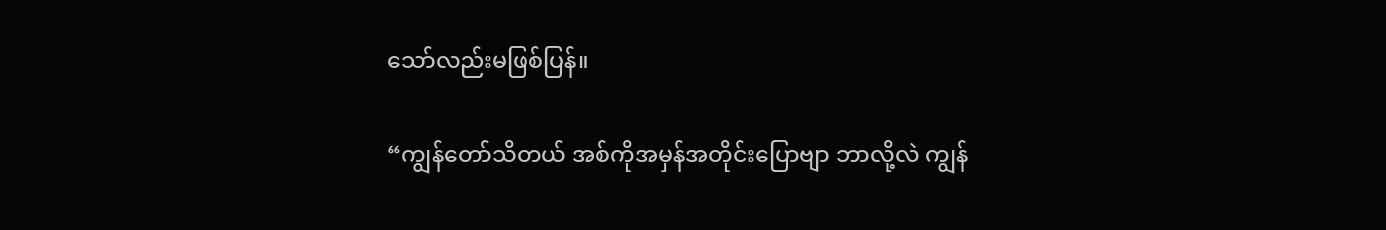သော်လည်းမဖြစ်ပြန်။

“ကျွန်တော်သိတယ် အစ်ကိုအမှန်အတိုင်းပြောဗျာ ဘာလို့လဲ ကျွန်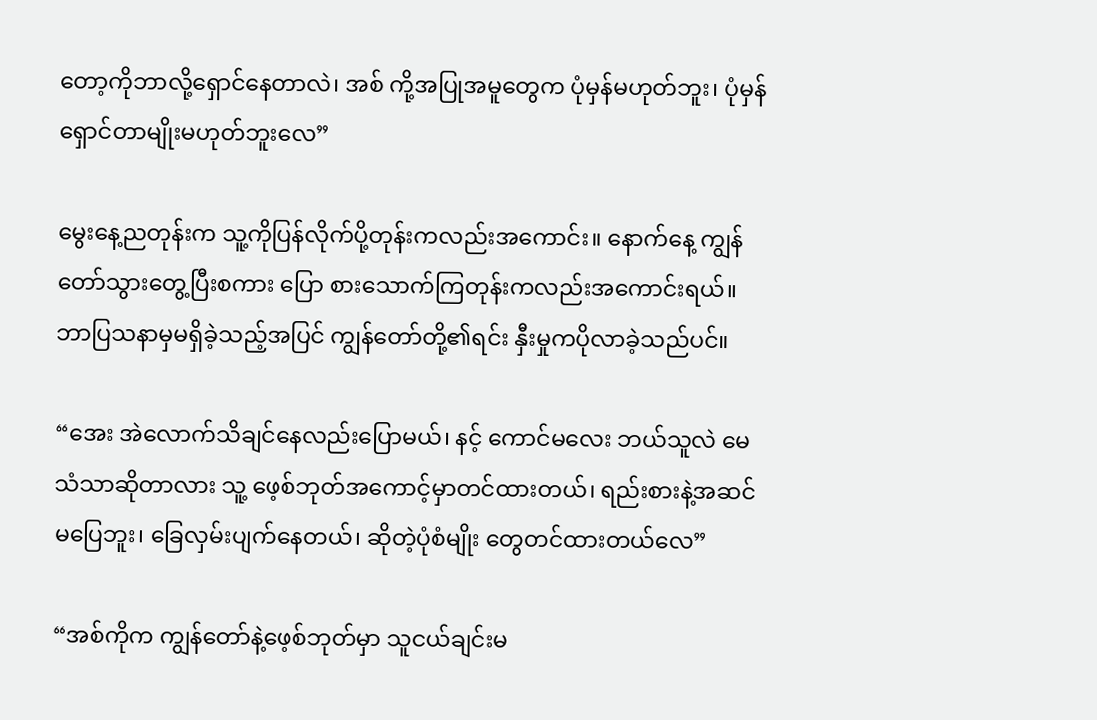တော့ကိုဘာလို့ရှောင်နေတာလဲ၊ အစ် ကို့အပြုအမူတွေက ပုံမှန်မဟုတ်ဘူး၊ ပုံမှန်ရှောင်တာမျိုးမဟုတ်ဘူးလေ”

မွေးနေ့ညတုန်းက သူ့ကိုပြန်လိုက်ပို့တုန်းကလည်းအကောင်း။ နောက်နေ့ ကျွန်တော်သွားတွေ့ပြီးစကား ပြော စားသောက်ကြတုန်းကလည်းအကောင်းရယ်။ ဘာပြသနာမှမရှိခဲ့သည့်အပြင် ကျွန်တော်တို့၏ရင်း နှီးမှုကပိုလာခဲ့သည်ပင်။

“အေး အဲလောက်သိချင်နေလည်းပြောမယ်၊ နင့် ကောင်မလေး ဘယ်သူလဲ မေသံသာဆိုတာလား သူ့ ဖေ့စ်ဘုတ်အကောင့်မှာတင်ထားတယ်၊ ရည်းစားနဲ့အဆင်မပြေဘူး၊ ခြေလှမ်းပျက်နေတယ်၊ ဆိုတဲ့ပုံစံမျိုး တွေတင်ထားတယ်လေ”

“အစ်ကိုက ကျွန်တော်နဲ့ဖေ့စ်ဘုတ်မှာ သူငယ်ချင်းမ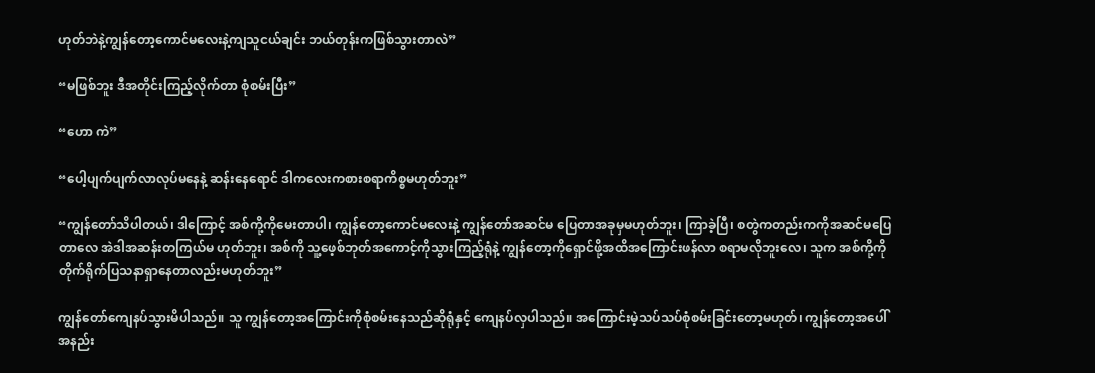ဟုတ်ဘဲနဲ့ကျွန်တော့ကောင်မလေးနဲ့ကျသူငယ်ချင်း ဘယ်တုန်းကဖြစ်သွားတာလဲ”

“မဖြစ်ဘူး ဒီအတိုင်းကြည့်လိုက်တာ စုံစမ်းပြီး”

“ဟော ကဲ”

“ပေါ့ပျက်ပျက်လာလုပ်မနေနဲ့ ဆန်းနေရောင် ဒါကလေးကစားစရာကိစ္စမဟုတ်ဘူး”

“ကျွန်တော်သိပါတယ်၊ ဒါကြောင့် အစ်ကို့ကိုမေးတာပါ၊ ကျွန်တော့ကောင်မလေးနဲ့ ကျွန်တော်အဆင်မ ပြေတာအခုမှမဟုတ်ဘူး၊ ကြာခဲ့ပြီ၊ စတွဲကတည်းကကိုအဆင်မပြေတာလေ အဲဒါအဆန်းတကြယ်မ ဟုတ်ဘူး၊ အစ်ကို သူ့ဖေ့စ်ဘုတ်အကောင့်ကိုသွားကြည့်ရုံနဲ့ ကျွန်တော့ကိုရှောင်ဖို့အထိအကြောင်းဖန်လာ စရာမလိုဘူးလေ၊ သူက အစ်ကို့ကိုတိုက်ရိုက်ပြသနာရှာနေတာလည်းမဟုတ်ဘူး”

ကျွန်တော်ကျေနပ်သွားမိပါသည်။ သူ ကျွန်တော့အကြောင်းကိုစုံစမ်းနေသည်ဆိုရုံနှင့် ကျေနပ်လှပါသည်။ အကြောင်းမဲ့သပ်သပ်စုံစမ်းခြင်းတော့မဟုတ်၊ ကျွန်တော့အပေါ်အနည်း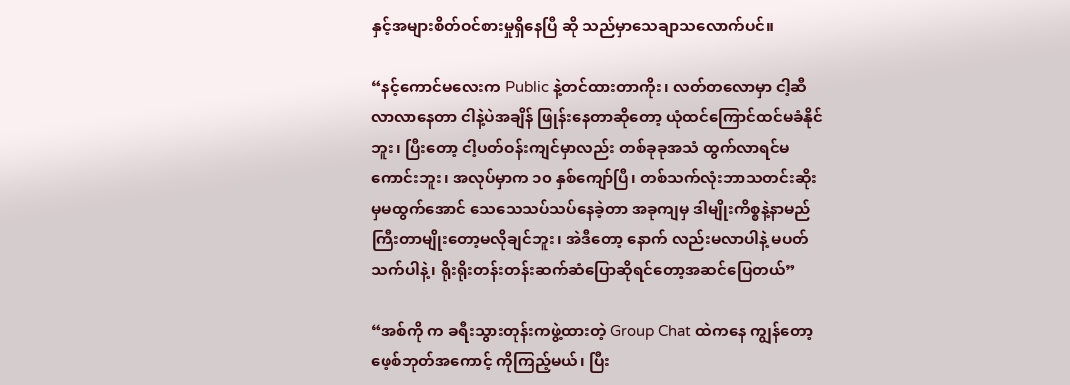နှင့်အများစိတ်ဝင်စားမှုရှိနေပြီ ဆို သည်မှာသေချာသလောက်ပင်။

“နင့်ကောင်မလေးက Public နဲ့တင်ထားတာကိုး၊ လတ်တလောမှာ ငါ့ဆီလာလာနေတာ ငါနဲ့ပဲအချိန် ဖြုန်းနေတာဆိုတော့ ယုံထင်ကြောင်ထင်မခံနိုင်ဘူး၊ ပြီးတော့ ငါ့ပတ်ဝန်းကျင်မှာလည်း တစ်ခုခုအသံ ထွက်လာရင်မကောင်းဘူး၊ အလုပ်မှာက ၁၀ နှစ်ကျော်ပြီ၊ တစ်သက်လုံးဘာသတင်းဆိုးမှမထွက်အောင် သေသေသပ်သပ်နေခဲ့တာ အခုကျမှ ဒါမျိုးကိစ္စနဲ့နာမည်ကြီးတာမျိုးတော့မလိုချင်ဘူး၊ အဲဒီတော့ နောက် လည်းမလာပါနဲ့ မပတ်သက်ပါနဲ့၊ ရိုးရိုးတန်းတန်းဆက်ဆံပြောဆိုရင်တော့အဆင်ပြေတယ်”

“အစ်ကို က ခရီးသွားတုန်းကဖွဲ့ထားတဲ့ Group Chat ထဲကနေ ကျွန်တော့ဖေ့စ်ဘုတ်အကောင့် ကိုကြည့်မယ်၊ ပြီး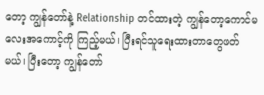တော့ ကျွန်တော်နဲ့ Relationship တင်ထားတဲ့ ကျွန်တော့ကောင်မလေးအကောင့်ကို ကြည့်မယ်၊ ပြီးရင်သူရေးထားတာတွေဖတ်မယ်၊ ပြီးတော့ ကျွန်တော်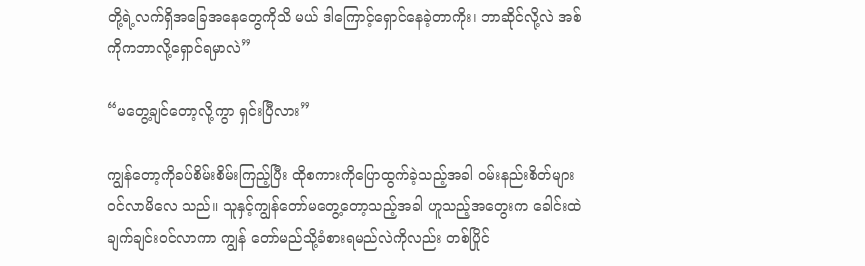တို့ရဲ့လက်ရှိအခြေအနေတွေကိုသိ မယ် ဒါကြောင့်ရှောင်နေခဲ့တာကိုး၊ ဘာဆိုင်လို့လဲ အစ်ကိုကဘာလို့ရှောင်ရမှာလဲ”

“မတွေ့ချင်တော့လို့ကွာ ရှင်းပြီလား”

ကျွန်တော့ကိုခပ်စိမ်းစိမ်းကြည့်ပြီး ထိုစကားကိုပြောထွက်ခဲ့သည့်အခါ ဝမ်းနည်းစိတ်များဝင်လာမိလေ သည်။ သူနှင့်ကျွန်တော်မတွေ့တော့သည့်အခါ ဟူသည့်အတွေးက ခေါင်းထဲချက်ချင်းဝင်လာကာ ကျွန် တော်မည်သို့ခံစားရမည်လဲကိုလည်း တစ်ပြိုင်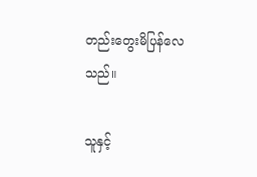တည်းတွေးမိပြန်လေသည်။

သူနှင့်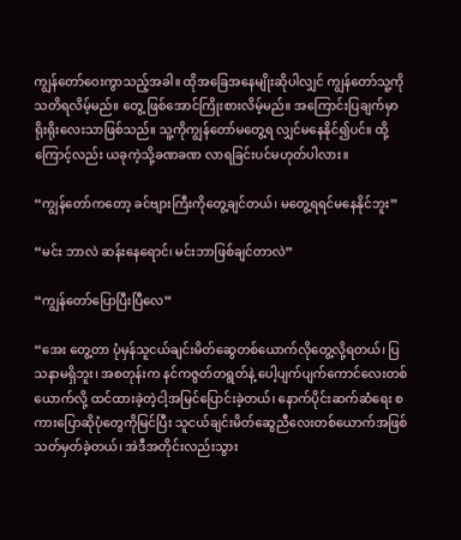ကျွန်တော်ဝေးကွာသည့်အခါ။ ထိုအခြေအနေမျိုးဆိုပါလျှင် ကျွန်တော်သူ့ကိုသတိရလိမ့်မည်။ တွေ့ ဖြစ်အောင်ကြိုးစားလိမ့်မည်။ အကြောင်းပြချက်မှာ ရိုးရိုးလေးသာဖြစ်သည်။ သူ့ကိုကျွန်တော်မတွေ့ရ လျှင်မနေနိုင်၍ပင်။ ထို့ကြောင့်လည်း ယခုကဲ့သို့ခဏခဏ လာရခြင်းပင်မဟုတ်ပါလား။

“ကျွန်တော်ကတော့ ခင်ဗျားကြီးကိုတွေ့ချင်တယ်၊ မတွေ့ရရင်မနေနိုင်ဘူး”

“မင်း ဘာလဲ ဆန်းနေရောင်၊ မင်းဘာဖြစ်ချင်တာလဲ”

“ကျွန်တော်ပြောပြီးပြီလေ”

“အေး တွေ့တာ ပုံမှန်သူငယ်ချင်းမိတ်ဆွေတစ်ယောက်လိုတွေ့လို့ရတယ်၊ ပြသနာမရှိဘူး၊ အစတုန်းက နင်ကဇွတ်တရွတ်နဲ့ ပေါ့ပျက်ပျက်ကောင်လေးတစ်ယောက်လို့ ထင်ထားခဲ့တဲ့ငါ့အမြင်ပြောင်းခဲ့တယ်၊ နောက်ပိုင်းဆက်ဆံရေး စကားပြောဆိုပုံတွေကိုမြင်ပြီး သူငယ်ချင်းမိတ်ဆွေညီလေးတစ်ယောက်အဖြစ် သတ်မှတ်ခဲ့တယ်၊ အဲဒီအတိုင်းလည်းသွား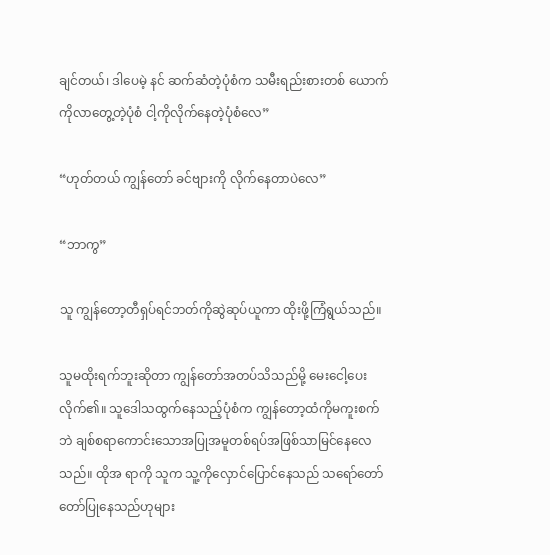ချင်တယ်၊ ဒါပေမဲ့ နင် ဆက်ဆံတဲ့ပုံစံက သမီးရည်းစားတစ် ယောက်ကိုလာတွေ့တဲ့ပုံစံ ငါ့ကိုလိုက်နေတဲ့ပုံစံလေ”

“ဟုတ်တယ် ကျွန်တော် ခင်ဗျားကို လိုက်နေတာပဲလေ”

“ဘာကွ”

သူ ကျွန်တော့တီရှပ်ရင်ဘတ်ကိုဆွဲဆုပ်ယူကာ ထိုးဖို့ကြံရွယ်သည်။

သူမထိုးရက်ဘူးဆိုတာ ကျွန်တော်အတပ်သိသည်မို့ မေးငေါ့ပေးလိုက်၏။ သူဒေါသထွက်နေသည့်ပုံစံက ကျွန်တော့ထံကိုမကူးစက်ဘဲ ချစ်စရာကောင်းသောအပြုအမူတစ်ရပ်အဖြစ်သာမြင်နေလေသည်။ ထိုအ ရာကို သူက သူ့ကိုလှောင်ပြောင်နေသည် သရော်တော်တော်ပြုနေသည်ဟုများ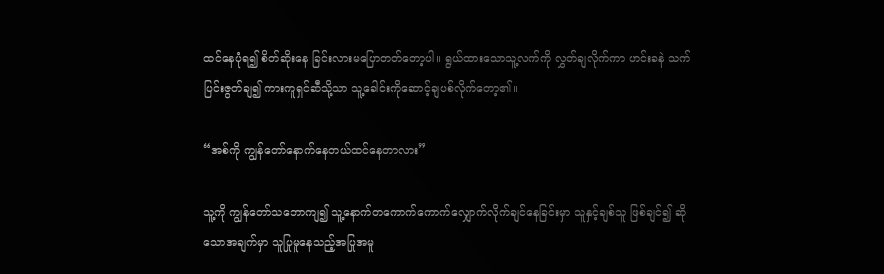ထင်နေပုံရ၍ စိတ်ဆိုးနေ ခြင်းလားမပြောတတ်တော့ပါ။ ရွယ်ထားသောသူ့လက်ကို လွှတ်ချလိုက်ကာ ဟင်းခနဲ သက်ပြင်းဇွတ်ချ၍ ကားကူရှင်ဆီသို့သာ သူ့ခေါင်းကိုဆောင့်ချပစ်လိုက်တော့၏။

“အစ်ကို ကျွန်တော်နောက်နေတယ်ထင်နေတာလား”

သူ့ကို ကျွန်တော်သဘောကျ၍ သူ့နောက်တကောက်ကောက်လျှောက်လိုက်ချင်နေခြင်းမှာ သူနှင့်ချစ်သူ ဖြစ်ချင်၍ ဆိုသောအချက်မှာ သူပြုမူနေသည့်အပြုအမူ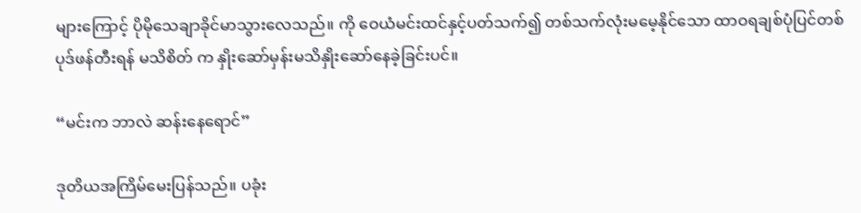များကြောင့် ပိုမိုသေချာခိုင်မာသွားလေသည်။ ကို ဝေယံမင်းထင်နှင့်ပတ်သက်၍ တစ်သက်လုံးမမေ့နိုင်သော ထာဝရချစ်ပုံပြင်တစ်ပုဒ်ဖန်တီးရန် မသိစိတ် က နှိုးဆော်မှန်းမသိနှိုးဆော်နေခဲ့ခြင်းပင်။

“မင်းက ဘာလဲ ဆန်းနေရောင်”

ဒုတိယအကြိမ်မေးပြန်သည်။ ပခုံး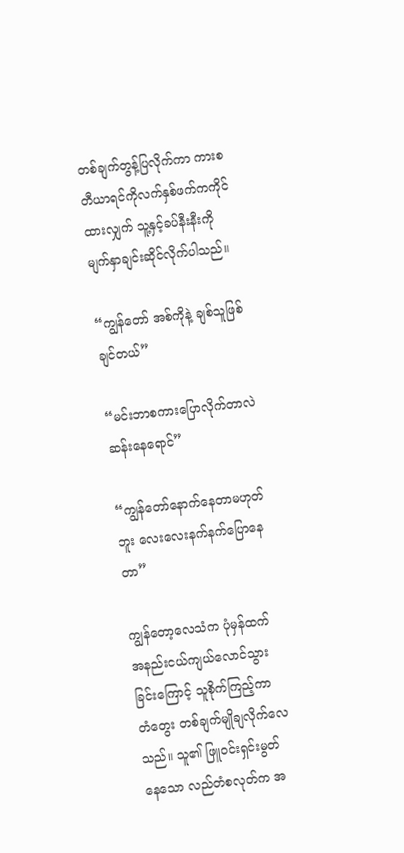တစ်ချက်တွန့်ပြလိုက်ကာ ကားစတီယာရင်ကိုလက်နှစ်ဖက်ကကိုင် ထားလျှက် သူ့နှင့်ခပ်နီးနီးကိုမျက်နှာချင်းဆိုင်လိုက်ပါသည်။

“ကျွန်တော် အစ်ကိုနဲ့ ချစ်သူဖြစ်ချင်တယ်”

“မင်းဘာစကားပြောလိုက်တာလဲ ဆန်းနေရောင်”

“ကျွန်တော်နောက်နေတာမဟုတ်ဘူး လေးလေးနက်နက်ပြောနေတာ”

ကျွန်တော့လေသံက ပုံမှန်ထက်အနည်းငယ်ကျယ်လောင်သွားခြင်းကြောင့် သူစိုက်ကြည့်ကာ တံတွေး တစ်ချက်မျိုချလိုက်လေသည်။ သူ၏ ဖြူဝင်းရှင်းမွတ်နေသော လည်တံစလုတ်က အ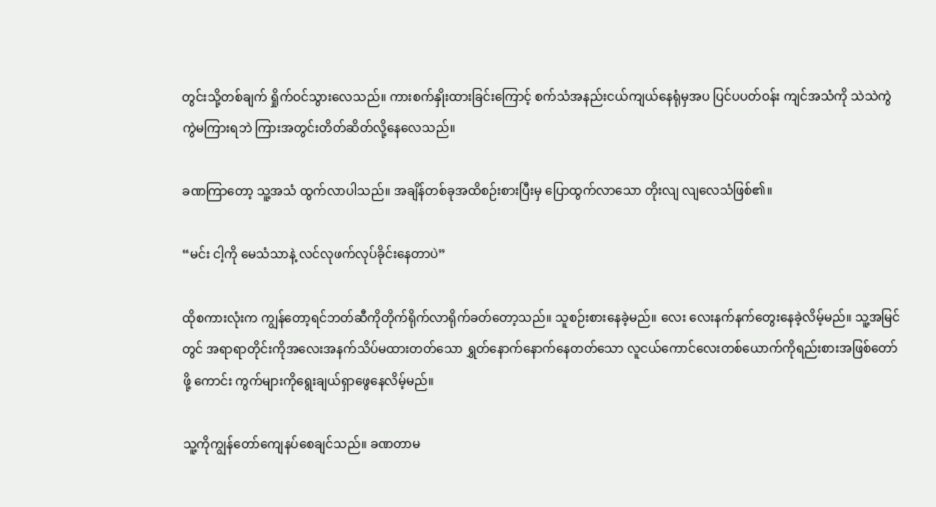တွင်းသို့တစ်ချက် ရှိုက်ဝင်သွားလေသည်။ ကားစက်နှိုးထားခြင်းကြောင့် စက်သံအနည်းငယ်ကျယ်နေရုံမှအပ ပြင်ပပတ်ဝန်း ကျင်အသံကို သဲသဲကွဲကွဲမကြားရဘဲ ကြားအတွင်းတိတ်ဆိတ်လို့နေလေသည်။

ခဏကြာတော့ သူ့အသံ ထွက်လာပါသည်။ အချိန်တစ်ခုအထိစဉ်းစားပြီးမှ ပြောထွက်လာသော တိုးလျ လျလေသံဖြစ်၏။

“မင်း ငါ့ကို မေသံသာနဲ့ လင်လုဖက်လုပ်ခိုင်းနေတာပဲ”

ထိုစကားလုံးက ကျွန်တော့ရင်ဘတ်ဆီကိုတိုက်ရိုက်လာရိုက်ခတ်တော့သည်။ သူစဉ်းစားနေခဲ့မည်။ လေး လေးနက်နက်တွေးနေခဲ့လိမ့်မည်။ သူ့အမြင်တွင် အရာရာတိုင်းကိုအလေးအနက်သိပ်မထားတတ်သော ရွှတ်နောက်နောက်နေတတ်သော လူငယ်ကောင်လေးတစ်ယောက်ကိုရည်းစားအဖြစ်တော်ဖို့ ကောင်း ကွက်များကိုရွေးချယ်ရှာဖွေနေလိမ့်မည်။

သူ့ကိုကျွန်တော်ကျေနပ်စေချင်သည်။ ခဏတာမ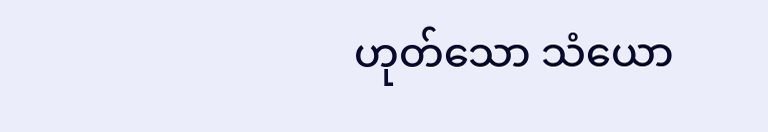ဟုတ်သော သံယော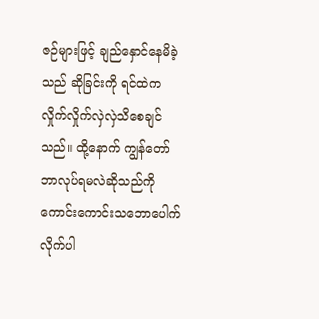ဇဉ်များဖြင့် ချည်နှောင်နေမိခဲ့သည် ဆိုခြင်းကို ရင်ထဲကလှိုက်လှိုက်လှဲလှဲသိစေချင်သည်။ ထို့နောက် ကျွန်တော် ဘာလုပ်ရမလဲဆိုသည်ကို ကောင်းကောင်းသဘောပေါက်လိုက်ပါ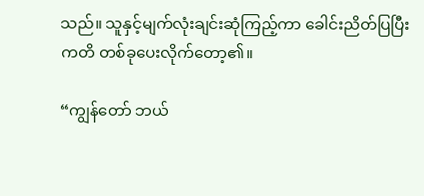သည်။ သူနှင့်မျက်လုံးချင်းဆုံကြည့်ကာ ခေါင်းညိတ်ပြပြီး ကတိ တစ်ခုပေးလိုက်တော့၏။

“ကျွန်တော် ဘယ်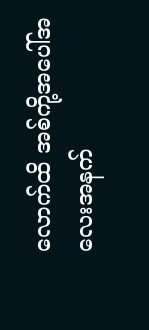လောက်ထိ အစ်ကို့အပေါ်အလေးအနက်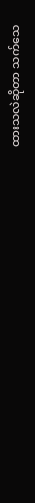ထားသလဲဆိုတာ သက်သေ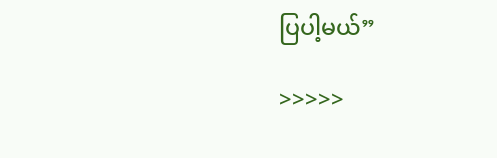ပြပါ့မယ်”

>>>>>